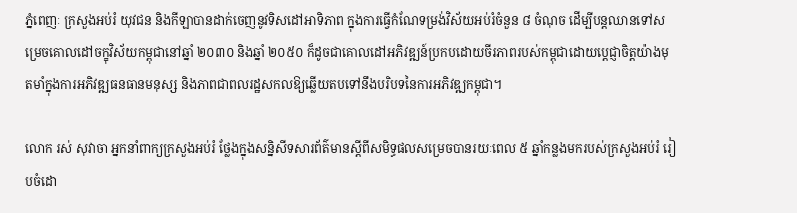ភ្នំពេញៈ ក្រសួងអប់រំ យុវជន និងកីឡាបានដាក់ចេញនូវទិសដៅអាទិភាព ក្នុងការធ្វើកំណែទម្រង់វិស័យអប់រំចំនួន ៨ ចំណុច ដើម្បីបន្តឈានទៅសម្រេចគោលដៅចក្ខុវិស័យកម្ពុជានៅឆ្នាំ ២០៣០ និងឆ្នាំ ២០៥០ ក៏ដូចជាគោលដៅអភិវឌ្ឍន៍ប្រកបដោយចីរភាពរបស់កម្ពុជាដោយប្ដេជ្ញាចិត្ដយ៉ាងមុតមាំក្នុងការអភិវឌ្ឍធនធានមនុស្ស និងភាពជាពលរដ្ឋសកលឱ្យឆ្លើយតបទៅនឹងបរិបទនៃការអភិវឌ្ឍកម្ពុជា។

លោក រស់ សុវាចា អ្នកនាំពាក្យក្រសួងអប់រំ ថ្លែងក្នុងសន្និសីទសារព័ត៌មានស្ដីពីសមិទ្ធផលសម្រេចបានរយៈពេល ៥ ឆ្នាំកន្លងមករបស់ក្រសួងអប់រំ រៀបចំដោ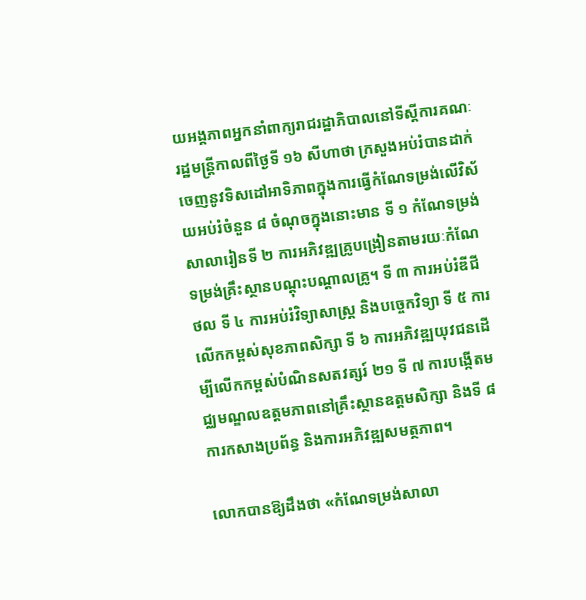យអង្គភាពអ្នកនាំពាក្យរាជរដ្ឋាភិបាលនៅទីស្ដីការគណៈរដ្ឋមន្ដ្រីកាលពីថ្ងៃទី ១៦ សីហាថា ក្រសួងអប់រំបានដាក់ចេញនូវទិសដៅអាទិភាពក្នុងការធ្វើកំណែទម្រង់លើវិស័យអប់រំចំនួន ៨ ចំណុចក្នុងនោះមាន ទី ១ កំណែទម្រង់សាលារៀនទី ២ ការអភិវឌ្ឍគ្រូបង្រៀនតាមរយៈកំណែទម្រង់គ្រឹះស្ថានបណ្ដុះបណ្ដាលគ្រូ។ ទី ៣ ការអប់រំឌីជីថល ទី ៤ ការអប់រំវិទ្យាសាស្ដ្រ និងបច្ចេកវិទ្យា ទី ៥ ការលើកកម្ពស់សុខភាពសិក្សា ទី ៦ ការអភិវឌ្ឍយុវជនដើម្បីលើកកម្ពស់បំណិនសតវត្សរ៍ ២១ ទី ៧ ការបង្កើតមជ្ឈមណ្ឌលឧត្ដមភាពនៅគ្រឹះស្ថានឧត្ដមសិក្សា និងទី ៨ ការកសាងប្រព័ន្ធ និងការអភិវឌ្ឍសមត្ថភាព។

លោកបានឱ្យដឹងថា «កំណែទម្រង់សាលា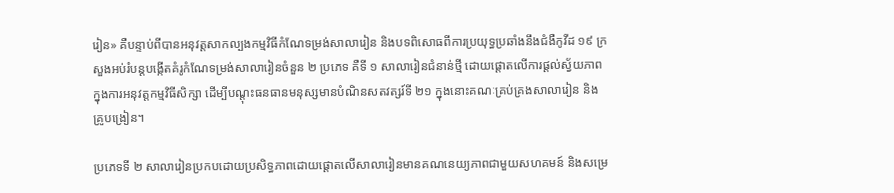រៀន» គឺបន្ទាប់ពីបានអនុវត្តសាកល្បងកម្មវិធីកំណែទម្រង់សាលារៀន និងបទពិសោធពីការប្រយុទ្ធប្រឆាំងនឹងជំងឺកូវីដ ១៩ ក្រសួងអប់រំបន្តបង្កើតគំរូកំណែទម្រង់សាលារៀនចំនួន ២ ប្រភេទ គឺទី ១ សាលារៀនជំនាន់ថ្មី ដោយផ្តោតលើការផ្ដល់ស្វ័យភាពក្នុងការអនុវត្តកម្មវិធីសិក្សា ដើម្បីបណ្តុះធនធានមនុស្សមានបំណិនសតវត្សរ៍ទី ២១ ក្នុងនោះគណៈគ្រប់គ្រងសាលារៀន និងគ្រូបង្រៀន។

ប្រភេទទី ២ សាលារៀនប្រកបដោយប្រសិទ្ធភាពដោយផ្តោតលើសាលារៀនមានគណនេយ្យភាពជាមួយសហគមន៍ និងសម្រេ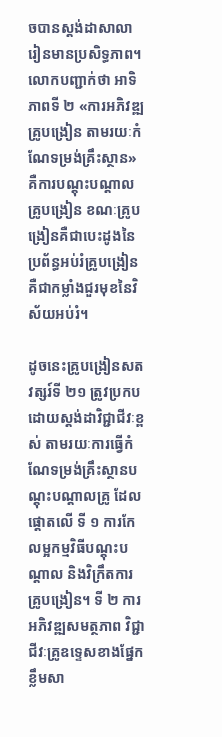ចបានស្តង់ដាសាលារៀនមានប្រសិទ្ធភាព។ លោកបញ្ជាក់ថា អាទិភាពទី ២ «ការអភិវឌ្ឍគ្រូបង្រៀន តាមរយៈកំណែទម្រង់គ្រឹះស្ថាន» គឺការបណ្តុះបណ្តាលគ្រូបង្រៀន ខណៈគ្រូបង្រៀនគឺជាបេះដូងនៃប្រព័ន្ធអប់រំគ្រូបង្រៀនគឺជាកម្លាំងជួរមុខនៃវិស័យអប់រំ។

ដូចនេះគ្រូបង្រៀនសតវត្សរ៍ទី ២១ ត្រូវប្រកបដោយស្តង់ដាវិជ្ជាជីវៈខ្ពស់ តាមរយៈការធ្វើកំណែទម្រង់គ្រឹះស្ថានបណ្តុះបណ្ដាលគ្រូ ដែលផ្តោតលើ ទី ១ ការកែលម្អកម្មវិធីបណ្តុះបណ្តាល និងវិក្រឹតការគ្រូបង្រៀន។ ទី ២ ការអភិវឌ្ឍសមត្ថភាព វិជ្ជាជីវៈគ្រូឧទ្ទេសខាងផ្នែកខ្លឹមសា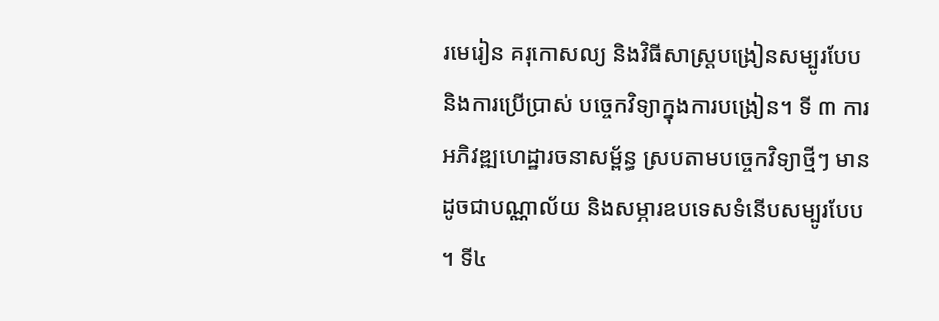រមេរៀន គរុកោសល្យ និងវិធីសាស្ត្របង្រៀនសម្បូរបែប និងការប្រើប្រាស់ បច្ចេកវិទ្យាក្នុងការបង្រៀន។ ទី ៣ ការអភិវឌ្ឍហេដ្ឋារចនាសម្ព័ន្ធ ស្របតាមបច្ចេកវិទ្យាថ្មីៗ មានដូចជាបណ្ណាល័យ និងសម្ភារឧបទេសទំនើបសម្បូរបែប។ ទី៤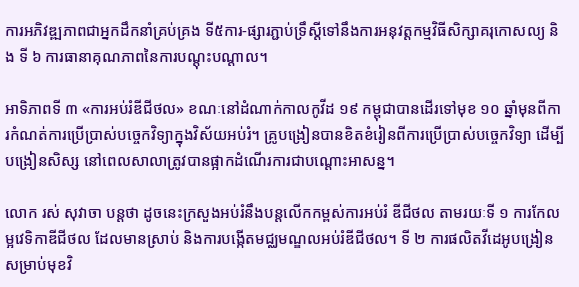ការអភិវឌ្ឍភាពជាអ្នកដឹកនាំគ្រប់គ្រង ទី៥ការ-ផ្សារភ្ជាប់ទ្រឹស្តីទៅនឹងការអនុវត្តកម្មវិធីសិក្សាគរុកោសល្យ និង ទី ៦ ការធានាគុណភាពនៃការបណ្ដុះបណ្ដាល។

អាទិភាពទី ៣ «ការអប់រំឌីជីថល» ខណៈនៅដំណាក់កាលកូវីដ ១៩ កម្ពុជាបានដើរទៅមុខ ១០ ឆ្នាំមុនពីការកំណត់ការប្រើប្រាស់បច្ចេកវិទ្យាក្នុងវិស័យអប់រំ។ គ្រូបង្រៀនបានខិតខំរៀនពីការប្រើប្រាស់បច្ចេកវិទ្យា ដើម្បីបង្រៀនសិស្ស នៅពេលសាលាត្រូវបានផ្អាកដំណើរការជាបណ្តោះអាសន្ន។

លោក រស់ សុវាចា បន្តថា ដូចនេះក្រសួងអប់រំនឹងបន្តលើកកម្ពស់ការអប់រំ ឌីជីថល តាមរយៈទី ១ ការកែលម្អវេទិកាឌីជីថល ដែលមានស្រាប់ និងការបង្កើតមជ្ឈមណ្ឌលអប់រំឌីជីថល។ ទី ២ ការផលិតវីដេអូបង្រៀនសម្រាប់មុខវិ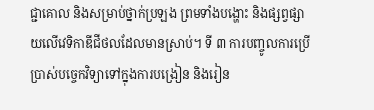ជ្ជាគោល និងសម្រាប់ថ្នាក់ប្រឡង ព្រមទាំងបង្ហោះ និងផ្សព្វផ្សាយលើវេទិកាឌីជីថលដែលមានស្រាប់។ ទី ៣ ការបញ្ចូលការប្រើប្រាស់បច្ចេកវិទ្យាទៅក្នុងការបង្រៀន និងរៀន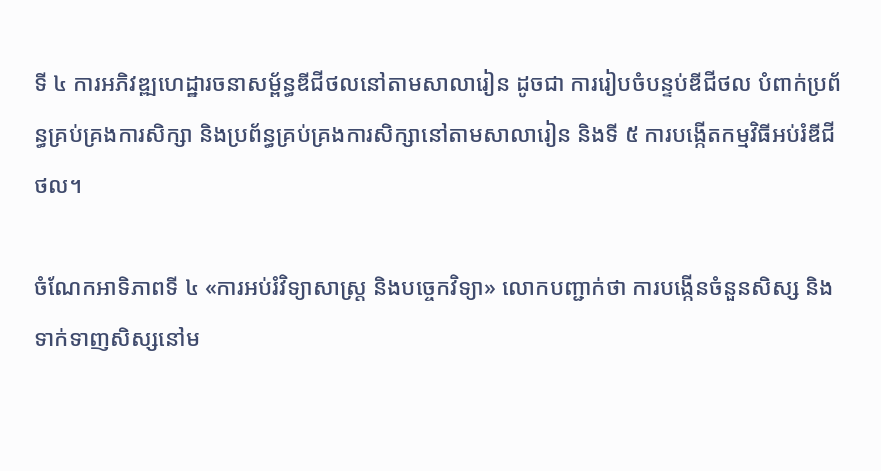ទី ៤ ការអភិវឌ្ឍហេដ្ឋារចនាសម្ព័ន្ធឌីជីថលនៅតាមសាលារៀន ដូចជា ការរៀបចំបន្ទប់ឌីជីថល បំពាក់ប្រព័ន្ធគ្រប់គ្រងការសិក្សា និងប្រព័ន្ធគ្រប់គ្រងការសិក្សានៅតាមសាលារៀន និងទី ៥ ការបង្កើតកម្មវិធីអប់រំឌីជីថល។

ចំណែកអាទិភាពទី ៤ «ការអប់រំវិទ្យាសាស្ត្រ និងបច្ចេកវិទ្យា» លោកបញ្ជាក់ថា ការបង្កើនចំនួនសិស្ស និងទាក់ទាញសិស្សនៅម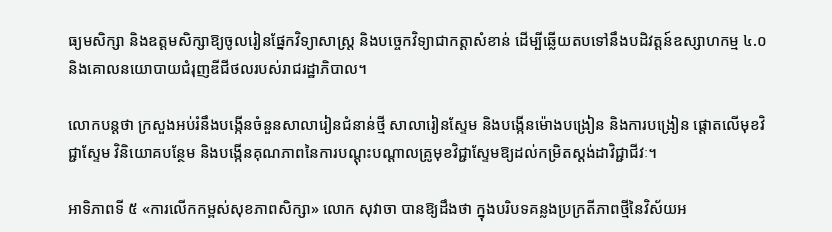ធ្យមសិក្សា និងឧត្តមសិក្សាឱ្យចូលរៀនផ្នែកវិទ្យាសាស្ត្រ និងបច្ចេកវិទ្យាជាកត្តាសំខាន់ ដើម្បីឆ្លើយតបទៅនឹងបដិវត្តន៍ឧស្សាហកម្ម ៤.០ និងគោលនយោបាយជំរុញឌីជីថលរបស់រាជរដ្ឋាភិបាល។

លោកបន្តថា ក្រសួងអប់រំនឹងបង្កើនចំនួនសាលារៀនជំនាន់ថ្មី សាលារៀនស្ទែម និងបង្កើនម៉ោងបង្រៀន និងការបង្រៀន ផ្តោតលើមុខវិជ្ជាស្ទែម វិនិយោគបន្ថែម និងបង្កើនគុណភាពនៃការបណ្តុះបណ្តាលគ្រូមុខវិជ្ជាស្ទែមឱ្យដល់កម្រិតស្តង់ដាវិជ្ជាជីវៈ។

អាទិភាពទី ៥ «ការលើកកម្ពស់សុខភាពសិក្សា» លោក សុវាចា បានឱ្យដឹងថា ក្នុងបរិបទគន្លងប្រក្រតីភាពថ្មីនៃវិស័យអ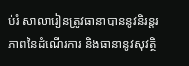ប់រំ សាលារៀនត្រូវធានាបាននូវនិរន្តរភាពនៃដំណើរការ និងធានានូវសុវត្ថិ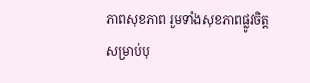ភាពសុខភាព រួមទាំងសុខភាពផ្លូវចិត្ត សម្រាប់បុ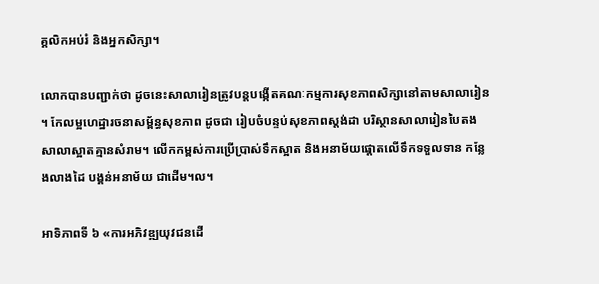គ្គលិកអប់រំ និងអ្នកសិក្សា។

លោកបានបញ្ជាក់ថា ដូចនេះសាលារៀនត្រូវបន្តបង្កើតគណៈកម្មការសុខភាពសិក្សានៅតាមសាលារៀន។ កែលម្អហេដ្ឋារចនាសម្ព័ន្ធសុខភាព ដូចជា រៀបចំបន្ទប់សុខភាពស្ដង់ដា បរិស្ថានសាលារៀនបៃតង សាលាស្អាតគ្មានសំរាម។ លើកកម្ពស់ការប្រើប្រាស់ទឹកស្អាត និងអនាម័យផ្ដោតលើទឹកទទួលទាន កន្លែងលាងដៃ បង្គន់អនាម័យ ជាដើម។ល។

អាទិភាពទី ៦ «ការអភិវឌ្ឍយុវជនដើ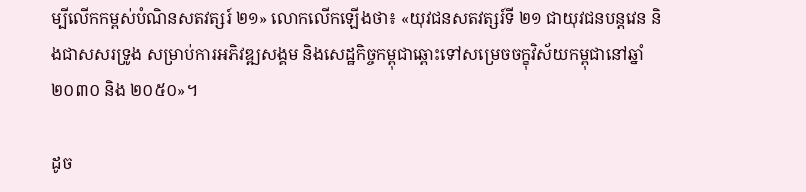ម្បីលើកកម្ពស់បំណិនសតវត្សរ៍ ២១» លោកលើកឡើងថា៖ «យុវជនសតវត្សរ៍ទី ២១ ជាយុវជនបន្តវេន និងជាសសរទ្រូង សម្រាប់ការអភិវឌ្ឍសង្គម និងសេដ្ឋកិច្ចកម្ពុជាឆ្ពោះទៅសម្រេចចក្ខុវិស័យកម្ពុជានៅឆ្នាំ ២០៣០ និង ២០៥០»។

ដូច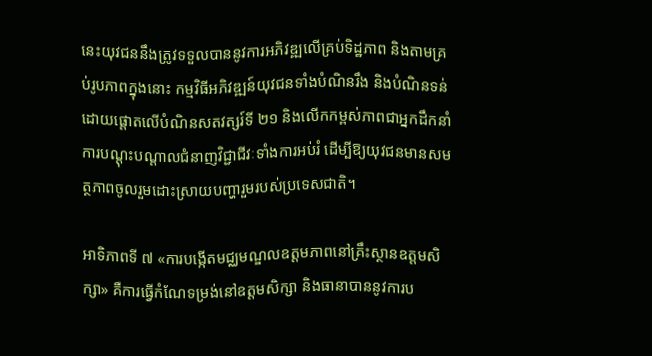នេះយុវជននឹងត្រូវទទួលបាននូវការអភិវឌ្ឍលើគ្រប់ទិដ្ឋភាព និងតាមគ្រប់រូបភាពក្នុងនោះ កម្មវិធីអភិវឌ្ឍន៍យុវជនទាំងបំណិនរឹង និងបំណិនទន់ ដោយផ្តោតលើបំណិនសតវត្សរ៍ទី ២១ និងលើកកម្ពស់ភាពជាអ្នកដឹកនាំ ការបណ្តុះបណ្តាលជំនាញវិជ្ជាជីវៈទាំងការអប់រំ ដើម្បីឱ្យយុវជនមានសមត្ថភាពចូលរួមដោះស្រាយបញ្ហារួមរបស់ប្រទេសជាតិ។

អាទិភាពទី ៧ «ការបង្កើតមជ្ឈមណ្ឌលឧត្តមភាពនៅគ្រឹះស្ថានឧត្តមសិក្សា» គឺការធ្វើកំណែទម្រង់នៅឧត្តមសិក្សា និងធានាបាននូវការប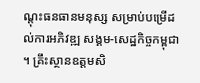ណ្តុះធនធានមនុស្ស សម្រាប់បម្រើដល់ការអភិវឌ្ឍ សង្គម-សេដ្ឋកិច្ចកម្ពុជា។ គ្រឹះស្ថានឧត្តមសិ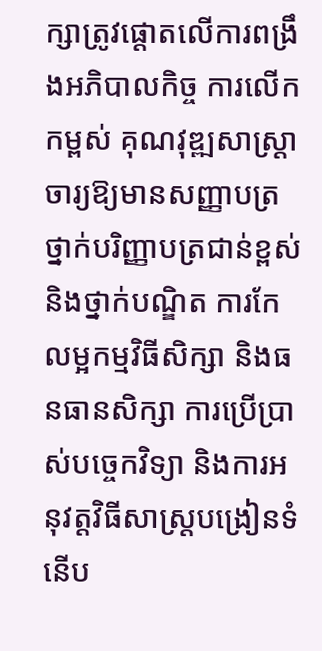ក្សាត្រូវផ្តោតលើការពង្រឹងអភិបាលកិច្ច ការលើកកម្ពស់ គុណវុឌ្ឍសាស្ត្រាចារ្យឱ្យមានសញ្ញាបត្រថ្នាក់បរិញ្ញាបត្រជាន់ខ្ពស់ និងថ្នាក់បណ្ឌិត ការកែលម្អកម្មវិធីសិក្សា និងធនធានសិក្សា ការប្រើប្រាស់បច្ចេកវិទ្យា និងការអនុវត្តវិធីសាស្ត្របង្រៀនទំនើប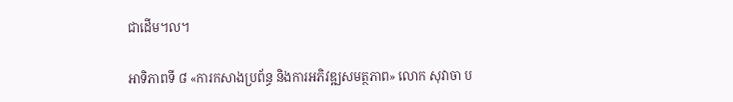ជាដើម។ល។

អាទិភាពទី ៨ «ការកសាងប្រព័ន្ធ និងការអភិវឌ្ឍសមត្ថភាព» លោក សុវាចា ប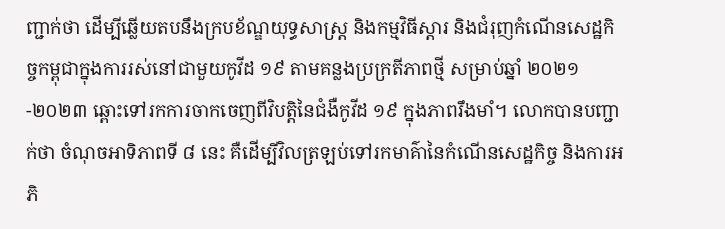ញ្ជាក់ថា ដើម្បីឆ្លើយតបនឹងក្របខ័ណ្ឌយុទ្ធសាស្ត្រ និងកម្មវិធីស្តារ និងជំរុញកំណើនសេដ្ឋកិច្ចកម្ពុជាក្នុងការរស់នៅជាមួយកូវីដ ១៩ តាមគន្លងប្រក្រតីភាពថ្មី សម្រាប់ឆ្នាំ ២០២១-២០២៣ ឆ្ពោះទៅរកការចាកចេញពីវិបត្តិនៃជំងឺកូវីដ ១៩ ក្នុងភាពរឹងមាំ។ លោកបានបញ្ជាក់ថា ចំណុចអាទិភាពទី ៨ នេះ គឺដើម្បីវិលត្រឡប់ទៅរកមាគ៌ានៃកំណើនសេដ្ឋកិច្ច និងការអភិ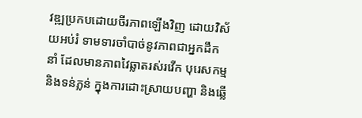វឌ្ឍប្រកបដោយចីរភាពឡើងវិញ ដោយវិស័យអប់រំ ទាមទារចាំបាច់នូវភាពជាអ្នកដឹកនាំ ដែលមានភាពវៃឆ្លាតរស់រវើក បុរេសកម្ម និងទន់ភ្លន់ ក្នុងការដោះស្រាយបញ្ហា និងឆ្លើ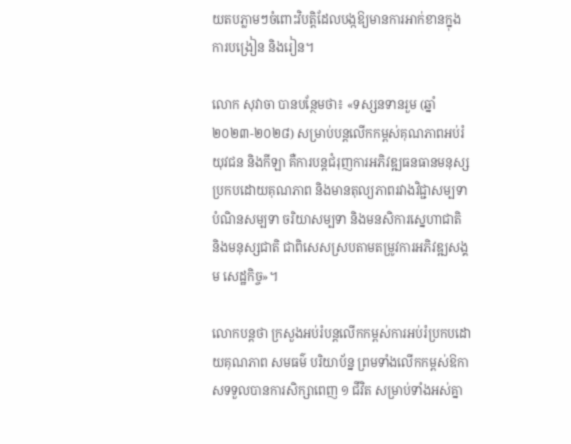យតបភ្លាមៗចំពោះវិបត្តិដែលបង្កឱ្យមានការអាក់ខានក្នុងការបង្រៀន និងរៀន។

លោក សុវាចា បានបន្ថែមថា៖ «ទស្សនទានរួម (ឆ្នាំ ២០២៣-២០២៨) សម្រាប់បន្តលើកកម្ពស់គុណភាពអប់រំ យុវជន និងកីឡា គឺការបន្តជំរុញការអភិវឌ្ឍធនធានមនុស្សប្រកបដោយគុណភាព និងមានតុល្យភាពរវាងវិជ្ជាសម្បទា បំណិនសម្បទា ចរិយាសម្បទា និងមនសិការស្នេហាជាតិ និងមនុស្សជាតិ ជាពិសេសស្របតាមតម្រូវការអភិវឌ្ឍសង្គម សេដ្ឋកិច្ច»។

លោកបន្តថា ក្រសួងអប់រំបន្តលើកកម្ពស់ការអប់រំប្រកបដោយគុណភាព សមធម៌ បរិយាប័ន្ន ព្រមទាំងលើកកម្ពស់ឱកាសទទួលបានការសិក្សាពេញ ១ ជីវិត សម្រាប់ទាំងអស់គ្នា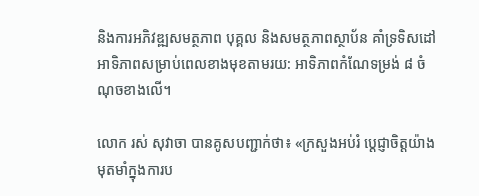និងការអភិវឌ្ឍសមត្ថភាព បុគ្គល និងសមត្ថភាពស្ថាប័ន គាំទ្រទិសដៅអាទិភាពសម្រាប់ពេលខាងមុខតាមរយ: អាទិភាពកំណែទម្រង់ ៨ ចំណុចខាងលើ។

លោក រស់ សុវាចា បានគូសបញ្ជាក់ថា៖ «ក្រសួងអប់រំ ប្តេជ្ញាចិត្តយ៉ាងមុតមាំក្នុងការប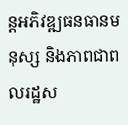ន្តអភិវឌ្ឍធនធានមនុស្ស និងភាពជាពលរដ្ឋស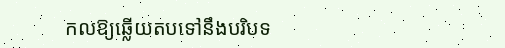កលឱ្យឆ្លើយតបទៅនឹងបរិបទ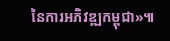នៃការអភិវឌ្ឍកម្ពុជា»៕